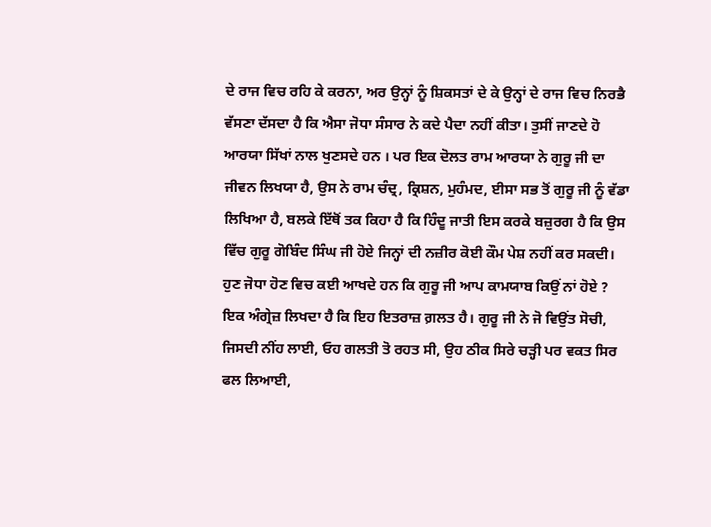ਦੇ ਰਾਜ ਵਿਚ ਰਹਿ ਕੇ ਕਰਨਾ, ਅਰ ਉਨ੍ਹਾਂ ਨੂੰ ਸ਼ਿਕਸਤਾਂ ਦੇ ਕੇ ਉਨ੍ਹਾਂ ਦੇ ਰਾਜ ਵਿਚ ਨਿਰਭੈ ਵੱਸਣਾ ਦੱਸਦਾ ਹੈ ਕਿ ਐਸਾ ਜੋਧਾ ਸੰਸਾਰ ਨੇ ਕਦੇ ਪੈਦਾ ਨਹੀਂ ਕੀਤਾ। ਤੁਸੀਂ ਜਾਣਦੇ ਹੋ ਆਰਯਾ ਸਿੱਖਾਂ ਨਾਲ ਖੁਣਸਦੇ ਹਨ । ਪਰ ਇਕ ਦੋਲਤ ਰਾਮ ਆਰਯਾ ਨੇ ਗੁਰੂ ਜੀ ਦਾ ਜੀਵਨ ਲਿਖਯਾ ਹੈ, ਉਸ ਨੇ ਰਾਮ ਚੰਦ੍ਰ, ਕ੍ਰਿਸ਼ਨ, ਮੁਹੰਮਦ, ਈਸਾ ਸਭ ਤੋਂ ਗੁਰੂ ਜੀ ਨੂੰ ਵੱਡਾ ਲਿਖਿਆ ਹੈ, ਬਲਕੇ ਇੱਥੋਂ ਤਕ ਕਿਹਾ ਹੈ ਕਿ ਹਿੰਦੂ ਜਾਤੀ ਇਸ ਕਰਕੇ ਬਜ਼ੁਰਗ ਹੈ ਕਿ ਉਸ ਵਿੱਚ ਗੁਰੂ ਗੋਬਿੰਦ ਸਿੰਘ ਜੀ ਹੋਏ ਜਿਨ੍ਹਾਂ ਦੀ ਨਜ਼ੀਰ ਕੋਈ ਕੌਮ ਪੇਸ਼ ਨਹੀਂ ਕਰ ਸਕਦੀ।
ਹੁਣ ਜੋਧਾ ਹੋਣ ਵਿਚ ਕਈ ਆਖਦੇ ਹਨ ਕਿ ਗੁਰੂ ਜੀ ਆਪ ਕਾਮਯਾਬ ਕਿਉਂ ਨਾਂ ਹੋਏ ? ਇਕ ਅੰਗ੍ਰੇਜ਼ ਲਿਖਦਾ ਹੈ ਕਿ ਇਹ ਇਤਰਾਜ਼ ਗ਼ਲਤ ਹੈ। ਗੁਰੂ ਜੀ ਨੇ ਜੋ ਵਿਉਂਤ ਸੋਚੀ, ਜਿਸਦੀ ਨੀਂਹ ਲਾਈ, ਓਹ ਗਲਤੀ ਤੋ ਰਹਤ ਸੀ, ਉਹ ਠੀਕ ਸਿਰੇ ਚੜ੍ਹੀ ਪਰ ਵਕਤ ਸਿਰ ਫਲ ਲਿਆਈ,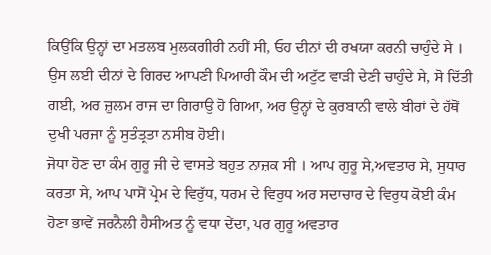ਕਿਉਂਕਿ ਉਨ੍ਹਾਂ ਦਾ ਮਤਲਬ ਮੁਲਕਗੀਰੀ ਨਹੀਂ ਸੀ, ਓਹ ਦੀਨਾਂ ਦੀ ਰਖਯਾ ਕਰਨੀ ਚਾਹੁੰਦੇ ਸੇ । ਉਸ ਲਈ ਦੀਨਾਂ ਦੇ ਗਿਰਦ ਆਪਣੀ ਪਿਆਰੀ ਕੌਮ ਦੀ ਅਟੁੱਟ ਵਾੜੀ ਦੇਣੀ ਚਾਹੁੰਦੇ ਸੇ, ਸੋ ਦਿੱਤੀ ਗਈ, ਅਰ ਜ਼ੁਲਮ ਰਾਜ ਦਾ ਗਿਰਾਉ ਹੋ ਗਿਆ, ਅਰ ਉਨ੍ਹਾਂ ਦੇ ਕੁਰਬਾਨੀ ਵਾਲੇ ਬੀਰਾਂ ਦੇ ਹੱਥੋਂ ਦੁਖੀ ਪਰਜਾ ਨੂੰ ਸੁਤੰਤ੍ਰਤਾ ਨਸੀਬ ਹੋਈ।
ਜੋਧਾ ਹੋਣ ਦਾ ਕੰਮ ਗੁਰੂ ਜੀ ਦੇ ਵਾਸਤੇ ਬਹੁਤ ਨਾਜ਼ਕ ਸੀ । ਆਪ ਗੁਰੂ ਸੇ,ਅਵਤਾਰ ਸੇ, ਸੁਧਾਰ ਕਰਤਾ ਸੇ, ਆਪ ਪਾਸੋਂ ਪ੍ਰੇਮ ਦੇ ਵਿਰੁੱਧ, ਧਰਮ ਦੇ ਵਿਰੁਧ ਅਰ ਸਦਾਚਾਰ ਦੇ ਵਿਰੁਧ ਕੋਈ ਕੰਮ ਹੋਣਾ ਭਾਵੇਂ ਜਰਨੈਲੀ ਹੈਸੀਅਤ ਨੂੰ ਵਧਾ ਦੇਂਦਾ, ਪਰ ਗੁਰੂ ਅਵਤਾਰ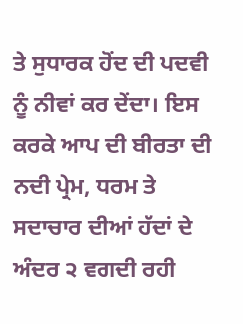ਤੇ ਸੁਧਾਰਕ ਹੋਂਦ ਦੀ ਪਦਵੀ ਨੂੰ ਨੀਵਾਂ ਕਰ ਦੇਂਦਾ। ਇਸ ਕਰਕੇ ਆਪ ਦੀ ਬੀਰਤਾ ਦੀ ਨਦੀ ਪ੍ਰੇਮ, ਧਰਮ ਤੇ ਸਦਾਚਾਰ ਦੀਆਂ ਹੱਦਾਂ ਦੇ ਅੰਦਰ ੨ ਵਗਦੀ ਰਹੀ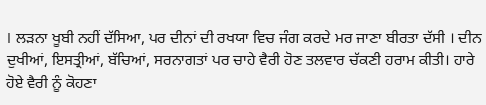। ਲੜਨਾ ਖੂਬੀ ਨਹੀਂ ਦੱਸਿਆ, ਪਰ ਦੀਨਾਂ ਦੀ ਰਖਯਾ ਵਿਚ ਜੰਗ ਕਰਦੇ ਮਰ ਜਾਣਾ ਬੀਰਤਾ ਦੱਸੀ । ਦੀਨ ਦੁਖੀਆਂ, ਇਸਤ੍ਰੀਆਂ, ਬੱਚਿਆਂ, ਸਰਨਾਗਤਾਂ ਪਰ ਚਾਹੇ ਵੈਰੀ ਹੋਣ ਤਲਵਾਰ ਚੱਕਣੀ ਹਰਾਮ ਕੀਤੀ। ਹਾਰੇ ਹੋਏ ਵੈਰੀ ਨੂੰ ਕੋਹਣਾ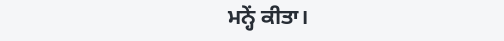ਮਨ੍ਹੇਂ ਕੀਤਾ।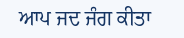ਆਪ ਜਦ ਜੰਗ ਕੀਤਾ